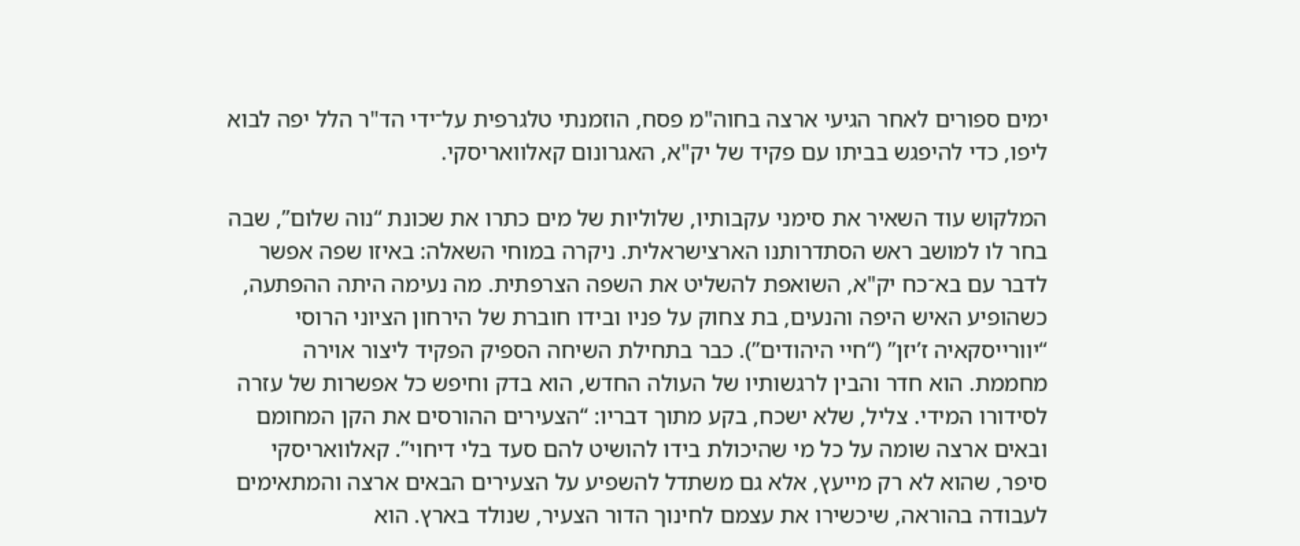ימים ספורים לאחר הגיעי ארצה בחוה"מ פסח, הוזמנתי טלגרפית על־ידי הד"ר הלל יפה לבוא ליפו, כדי להיפגש בביתו עם פקיד של יק"א, האגרונום קאלוואריסקי.

המלקוש עוד השאיר את סימני עקבותיו, שלוליות של מים כתרו את שכונת “נוה שלום”, שבה בחר לו למושב ראש הסתדרותנו הארצישראלית. ניקרה במוחי השאלה: באיזו שפה אפשר לדבר עם בא־כח יק"א, השואפת להשליט את השפה הצרפתית. מה נעימה היתה ההפתעה, כשהופיע האיש היפה והנעים, בת צחוק על פניו ובידו חוברת של הירחון הציוני הרוסי “יוורייסקאיה ז’יזן” (“חיי היהודים”). כבר בתחילת השיחה הספיק הפקיד ליצור אוירה מחממת. הוא חדר והבין לרגשותיו של העולה החדש, הוא בדק וחיפש כל אפשרות של עזרה לסידורו המידי. צליל, שלא ישכח, בקע מתוך דבריו: “הצעירים ההורסים את הקן המחומם ובאים ארצה שומה על כל מי שהיכולת בידו להושיט להם סעד בלי דיחוי”. קאלוואריסקי סיפר, שהוא לא רק מייעץ, אלא גם משתדל להשפיע על הצעירים הבאים ארצה והמתאימים לעבודה בהוראה, שיכשירו את עצמם לחינוך הדור הצעיר, שנולד בארץ. הוא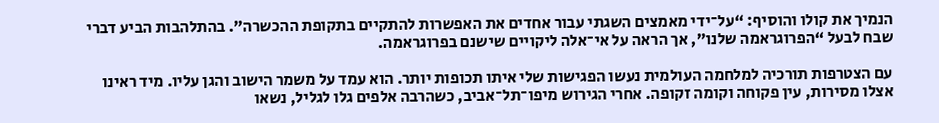הנמיך את קולו והוסיף: “על־ידי מאמצים השגתי עבור אחדים את האפשרות להתקיים בתקופת ההכשרה”. בהתלהבות הביע דברי שבח לבעל “הפרוגראמה שלנו”, אך הראה על אי־אלה ליקויים שישנם בפרוגראמה.

עם הצטרפות תורכיה למלחמה העולמית נעשו הפגישות שלי איתו תכופות יותר. הוא עמד על משמר הישוב והגן עליו. מיד ראינו אצלו מסירות, עין פקוחה וקומה זקופה. אחרי הגירוש מיפו־תל־אביב, כשהרבה אלפים גלו לגליל, נשאו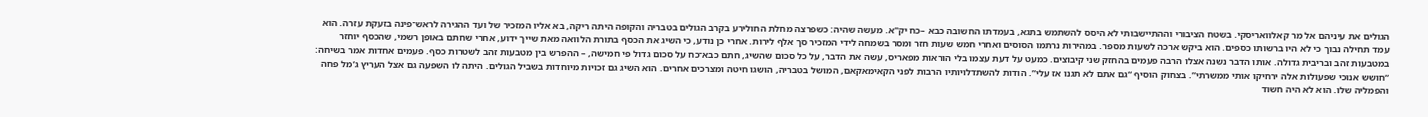הגולים את עיניהם אל מר קאלוואריסקי. בשטח הציבורי וההתיישבותי לא היסס להשתמש בתגא, בעמדתו החשובה כבא –כח יק"א. מעשה שהיה: כשפרצה מחלת החולירע בקרב הגולים בטבריה והקופה היתה ריקה, בא אליו המזכיר של ועד ההגירה לראש־פינה בזעקת עזרה. הוא עמד תחילה נבוך כי לא היו ברשותו כספים. הוא ביקש ארכה לשעות מספר. במהירות נרתמו הסוסים ואחרי חמש שעות חזר ומסר בשמחה לידי המזכיר סך אלף לירות. אחרי כן נודע, כי השיג את הכסף בתורת הלוואה מאת שייך ידוע, אחרי שחתם באופן רשמי, שהכסף יוחזר במטבעות זהב ובריבית גדולה. אותו הדבר נשנה אצלו הרבה פעמים בהחזק שני קיבוצים. כמעט על דעת עצמו בלי הוראות מפאריס, עשה את הדבר, על כל סכום שהשיג, חתם כבא־כח על סכום גדול פי חמישה, – ההפרש בין מטבעות זהב לשטרות כסף. פעמים אחדות אמר בשיחה: “חושש אנוכי שפעולות אלה ירחיקו אותי ממשרתי”. בצחוק הוסיף “גם אתם לא תגנו אז עלי”. הודות להשתדלויותיו הרבות לפני הקאימאקאם, המושל בטבריה, הושגו חיטה ומצרכים אחרים. הוא השיג גם זכויות מיוחדות בשביל הגולים. היתה לו השפעה גם אצל העריץ ג’מל פחה והפמליה שלו. הוא לא היה חשוד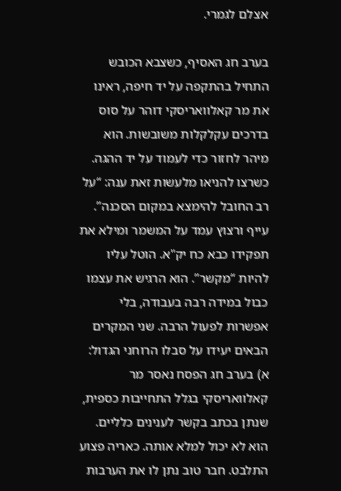אצלם לגמרי.

בערב חג האסיף, כשצבא הכובש התחיל בהתקפה על יד חיפה, ראינו את מר קאלוואריסקי דוהר על סוס בדרכים עקלקלות משובשות. הוא מיהר לחזור כדי לעמוד על יד ההגה. כשרצו להניאו מלעשות זאת ענה: “על רב החובל להימצא במקום הסכנה”. עייף ורצוץ עמד על המשמר ומילא את תפקידו כבא כח יק"א. הוטל עליו להיות “מקשר”. הוא הרגיש את עצמו כבול במידה רבה בעבודה, בלי אפשרות לפעול הרבה. שני המקרים הבאים יעידו על סבלו הרוחני הגדול: א) בערב חג הפסח נאסר מר קאלוואריסקי בגלל התחייבות כספית, שנתן בכתב בקשר לענינים כלליים. הוא לא יכול למלא אותה. כאריה פצוע התלבט. חבר טוב נתן לו את הערבות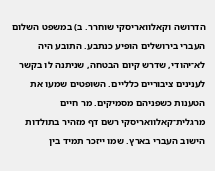הדרושה וקאלוואריסקי שוחרר. ב) במשפט השלום העברי בירושלים הופיע כנתבע. התובע היה לא־יהודי, שדרש קיום הבטחה, שניתנה לו בקשר לענינים ציבוריים כלליים. השופטים שמעו את הטענות כשפניהם מסמיקים. מר חיים מרגלית־קאלוואריסקי רשם דף מזהיר בתולדות הישוב העברי בארץ. שמו ייזכר תמיד בין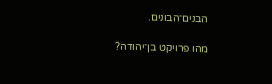הבנים־הבונים.

מהו פרויקט בן־יהודה?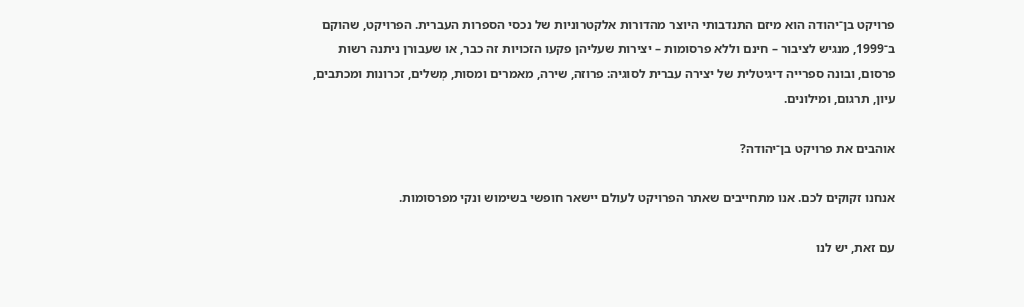פרויקט בן־יהודה הוא מיזם התנדבותי היוצר מהדורות אלקטרוניות של נכסי הספרות העברית. הפרויקט, שהוקם ב־1999, מנגיש לציבור – חינם וללא פרסומות – יצירות שעליהן פקעו הזכויות זה כבר, או שעבורן ניתנה רשות פרסום, ובונה ספרייה דיגיטלית של יצירה עברית לסוגיה: פרוזה, שירה, מאמרים ומסות, מְשלים, זכרונות ומכתבים, עיון, תרגום, ומילונים.

אוהבים את פרויקט בן־יהודה?

אנחנו זקוקים לכם. אנו מתחייבים שאתר הפרויקט לעולם יישאר חופשי בשימוש ונקי מפרסומות.

עם זאת, יש לנו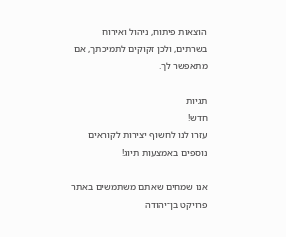הוצאות פיתוח, ניהול ואירוח בשרתים, ולכן זקוקים לתמיכתך, אם מתאפשר לך.

תגיות
חדש!
עזרו לנו לחשוף יצירות לקוראים נוספים באמצעות תיוג!

אנו שמחים שאתם משתמשים באתר פרויקט בן־יהודה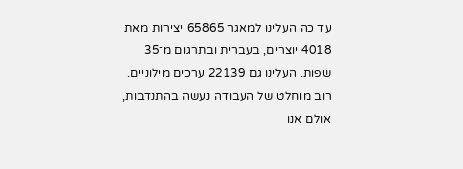עד כה העלינו למאגר 65865 יצירות מאת 4018 יוצרים, בעברית ובתרגום מ־35 שפות. העלינו גם 22139 ערכים מילוניים. רוב מוחלט של העבודה נעשה בהתנדבות, אולם אנו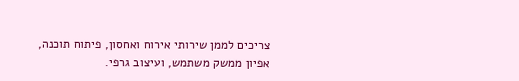צריכים לממן שירותי אירוח ואחסון, פיתוח תוכנה, אפיון ממשק משתמש, ועיצוב גרפי.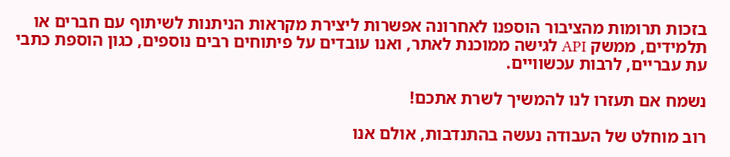בזכות תרומות מהציבור הוספנו לאחרונה אפשרות ליצירת מקראות הניתנות לשיתוף עם חברים או תלמידים, ממשק API לגישה ממוכנת לאתר, ואנו עובדים על פיתוחים רבים נוספים, כגון הוספת כתבי עת עבריים, לרבות עכשוויים.

נשמח אם תעזרו לנו להמשיך לשרת אתכם!

רוב מוחלט של העבודה נעשה בהתנדבות, אולם אנו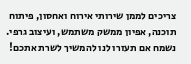צריכים לממן שירותי אירוח ואחסון, פיתוח תוכנה, אפיון ממשק משתמש, ועיצוב גרפי. נשמח אם תעזרו לנו להמשיך לשרת אתכם!